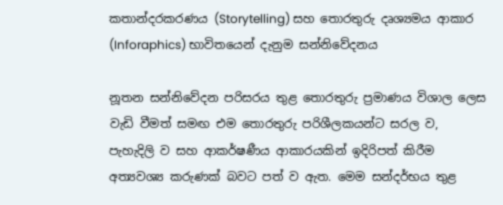කතාන්දරකරණය (Storytelling) සහ තොරතුරු දෘශ්‍යමය ආකාර (Inforaphics) භාවිතයෙන් දැනුම සන්නිවේදනය

නූතන සන්නිවේදන පරිසරය තුළ තොරතුරු ප්‍රමාණය විශාල ලෙස වැඩි වීමත් සමඟ එම තොරතුරු පරිශීලකයන්ට සරල ව, පැහැදිලි ව සහ ආකර්ෂණීය ආකාරයකින් ඉදිරිපත් කිරීම අත්‍යවශ්‍ය කරුණක් බවට පත් ව ඇත. මෙම සන්දර්භය තුළ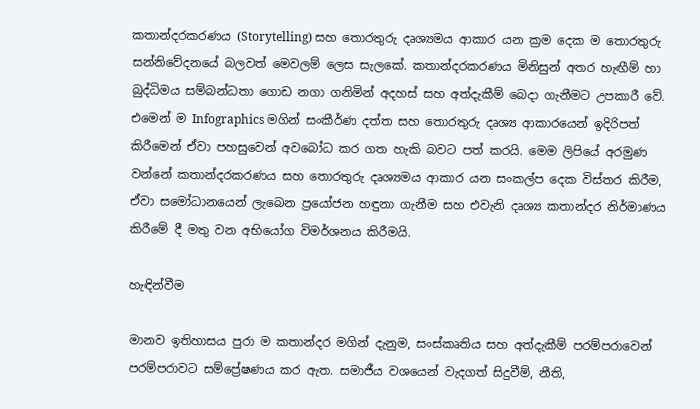කතාන්දරකරණය (Storytelling) සහ තොරතුරු දෘශ්‍යමය ආකාර යන ක්‍රම දෙක ම තොරතුරු සන්නිවේදනයේ බලවත් මෙවලම් ලෙස සැලකේ. කතාන්දරකරණය මිනිසුන් අතර හැඟීම් හා බුද්ධිමය සම්බන්ධතා ගොඩ නගා ගනිමින් අදහස් සහ අත්දැකීම් බෙදා ගැනීමට උපකාරී වේ. එමෙන් ම Infographics මගින් සංකීර්ණ දත්ත සහ තොරතුරු දෘශ්‍ය ආකාරයෙන් ඉදිරිපත් කිරීමෙන් ඒවා පහසුවෙන් අවබෝධ කර ගත හැකි බවට පත් කරයි. මෙම ලිපියේ අරමුණ වන්නේ කතාන්දරකරණය සහ තොරතුරු දෘශ්‍යමය ආකාර යන සංකල්ප දෙක විස්තර කිරීම, ඒවා සමෝධානයෙන් ලැබෙන ප්‍රයෝජන හඳුනා ගැනීම සහ එවැනි දෘශ්‍ය කතාන්දර නිර්මාණය කිරීමේ දී මතු වන අභියෝග විමර්ශනය කිරීමයි.

හැඳින්වීම

මානව ඉතිහාසය පුරා ම කතාන්දර මගින් දැනුම, සංස්කෘතිය සහ අත්දැකීම් පරම්පරාවෙන් පරම්පරාවට සම්ප්‍රේෂණය කර ඇත. සමාජීය වශයෙන් වැදගත් සිදුවීම්, නීති,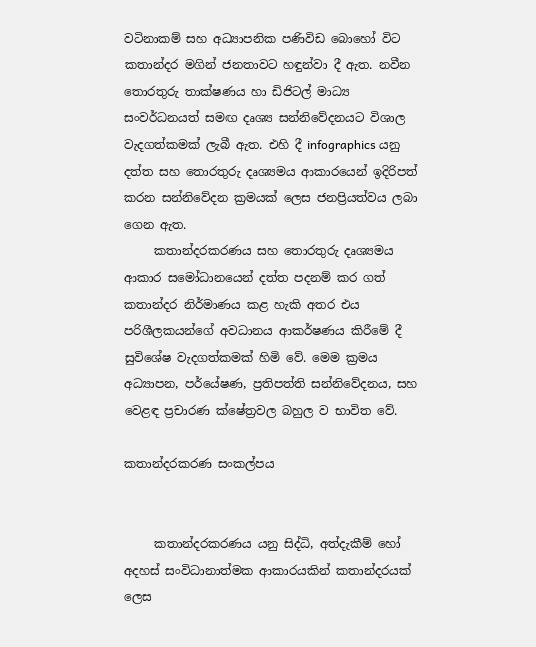වටිනාකම් සහ අධ්‍යාපනික පණිවිඩ බොහෝ විට කතාන්දර මගින් ජනතාවට හඳුන්වා දී ඇත. නවීන තොරතුරු තාක්ෂණය හා ඩිජිටල් මාධ්‍ය සංවර්ධනයත් සමඟ දෘශ්‍ය සන්නිවේදනයට විශාල වැදගත්කමක් ලැබී ඇත. එහි දී infographics යනු දත්ත සහ තොරතුරු දෘශ්‍යමය ආකාරයෙන් ඉදිරිපත් කරන සන්නිවේදන ක්‍රමයක් ලෙස ජනප්‍රියත්වය ලබා ගෙන ඇත.
     කතාන්දරකරණය සහ තොරතුරු දෘශ්‍යමය ආකාර සමෝධානයෙන් දත්ත පදනම් කර ගත් කතාන්දර නිර්මාණය කළ හැකි අතර එය පරිශීලකයන්ගේ අවධානය ආකර්ෂණය කිරීමේ දී සුවිශේෂ වැදගත්කමක් හිමි වේ. මෙම ක්‍රමය අධ්‍යාපන, පර්යේෂණ, ප්‍රතිපත්ති සන්නිවේදනය, සහ වෙළඳ ප්‍රචාරණ ක්ෂේත්‍රවල බහුල ව භාවිත වේ.

කතාන්දරකරණ සංකල්පය


     කතාන්දරකරණය යනු සිද්ධි, අත්දැකීම් හෝ අදහස් සංවිධානාත්මක ආකාරයකින් කතාන්දරයක් ලෙස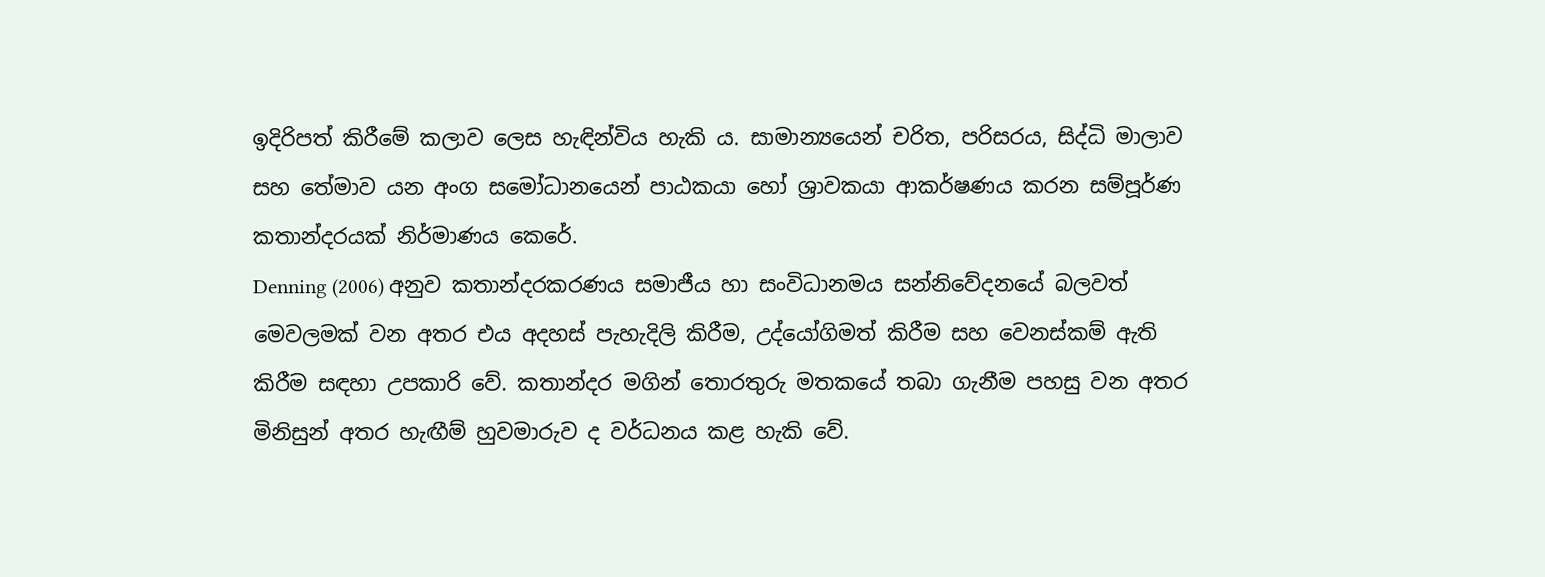ඉදිරිපත් කිරීමේ කලාව ලෙස හැඳින්විය හැකි ය. සාමාන්‍යයෙන් චරිත, පරිසරය, සිද්ධි මාලාව සහ තේමාව යන අංග සමෝධානයෙන් පාඨකයා හෝ ශ්‍රාවකයා ආකර්ෂණය කරන සම්පූර්ණ කතාන්දරයක් නිර්මාණය කෙරේ.
Denning (2006) අනුව කතාන්දරකරණය සමාජීය හා සංවිධානමය සන්නිවේදනයේ බලවත් මෙවලමක් වන අතර එය අදහස් පැහැදිලි කිරීම, උද්යෝගිමත් කිරීම සහ වෙනස්කම් ඇති කිරීම සඳහා උපකාරි වේ. කතාන්දර මගින් තොරතුරු මතකයේ තබා ගැනීම පහසු වන අතර මිනිසුන් අතර හැඟීම් හුවමාරුව ද වර්ධනය කළ හැකි වේ.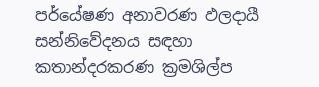පර්යේෂණ අනාවරණ ඵලදායී සන්නිවේදනය සඳහා කතාන්දරකරණ ක්‍රමශිල්ප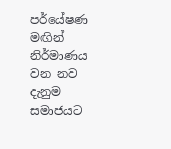පර්යේෂණ මඟින් නිර්මාණය වන නව දැනුම සමාජයට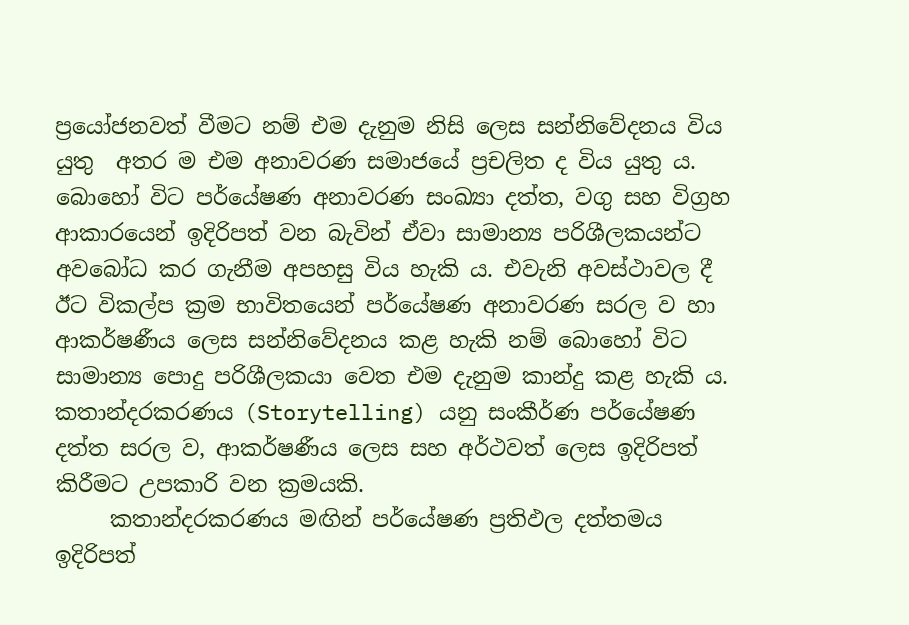ප්‍රයෝජනවත් වීමට නම් එම දැනුම නිසි ලෙස සන්නිවේදනය විය යුතු  අතර ම එම අනාවරණ සමාජයේ ප්‍රචලිත ද විය යුතු ය. බොහෝ විට පර්යේෂණ අනාවරණ සංඛ්‍යා දත්ත, වගු සහ විග්‍රහ ආකාරයෙන් ඉදිරිපත් වන බැවින් ඒවා සාමාන්‍ය පරිශීලකයන්ට අවබෝධ කර ගැනීම අපහසු විය හැකි ය. එවැනි අවස්ථාවල දී ඊට විකල්ප ක්‍රම භාවිතයෙන් පර්යේෂණ අනාවරණ සරල ව හා ආකර්ෂණීය ලෙස සන්නිවේදනය කළ හැකි නම් බොහෝ විට සාමාන්‍ය පොදු පරිශීලකයා වෙත එම දැනුම කාන්දු කළ හැකි ය. කතාන්දරකරණය (Storytelling) යනු සංකීර්ණ පර්යේෂණ දත්ත සරල ව, ආකර්ෂණීය ලෙස සහ අර්ථවත් ලෙස ඉදිරිපත් කිරීමට උපකාරි වන ක්‍රමයකි.
     කතාන්දරකරණය මඟින් පර්යේෂණ ප්‍රතිඵල දත්තමය ඉදිරිපත්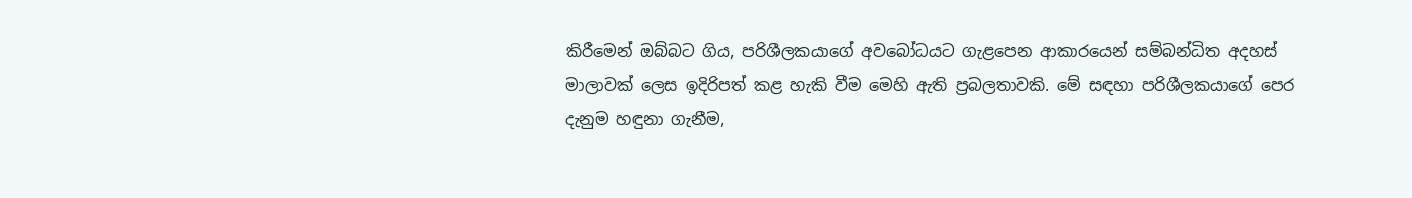කිරීමෙන් ඔබ්බට ගිය, පරිශීලකයාගේ අවබෝධයට ගැළපෙන ආකාරයෙන් සම්බන්ධිත අදහස් මාලාවක් ලෙස ඉදිරිපත් කළ හැකි වීම මෙහි ඇති ප්‍රබලතාවකි. මේ සඳහා පරිශීලකයාගේ පෙර දැනුම හඳුනා ගැනීම,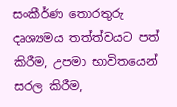සංකීර්ණ තොරතුරු දෘශ්‍යමය තත්ත්වයට පත් කිරීම, උපමා භාවිතයෙන් සරල කිරීම,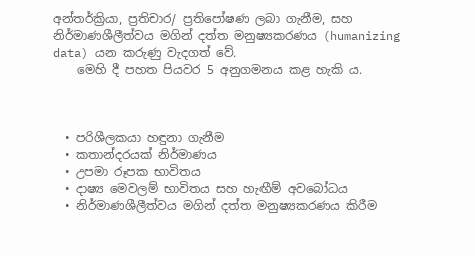අන්තර්ක්‍රියා, ප්‍රතිචාර/ ප්‍රතිපෝෂණ ලබා ගැනීම, සහ නිර්මාණශීලීත්වය මගින් දත්ත මනුෂ්‍යකරණය (humanizing data) යන කරුණු වැදගත් වේ.
    මෙහි දී පහත පියවර 5 අනුගමනය කළ හැකි ය.



  • පරිශීලකයා හඳුනා ගැනීම
  • කතාන්දරයක් නිර්මාණය
  • උපමා රූපක භාවිතය
  • දාෂ්‍ය මෙවලම් භාවිතය සහ හැඟීම් අවබෝධය
  • නිර්මාණශීලීත්වය මගින් දත්ත මනුෂ්‍යකරණය කිරීම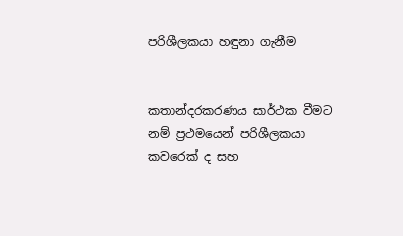පරිශීලකයා හඳුනා ගැනීම


කතාන්දරකරණය සාර්ථක වීමට නම් ප්‍රථමයෙන් පරිශීලකයා කවරෙක් ද සහ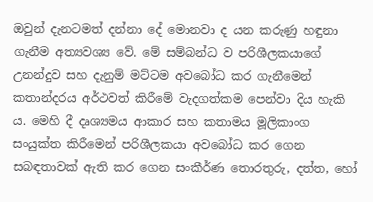ඔවුන් දැනටමත් දන්නා දේ මොනවා ද යන කරුණු හඳුනා ගැනීම අත්‍යවශ්‍ය වේ. මේ සම්බන්ධ ව පරිශීලකයාගේ උනන්දුව සහ දැනුම් මට්ටම අවබෝධ කර ගැනීමෙන් කතාන්දරය අර්ථවත් කිරීමේ වැදගත්කම පෙන්වා දිය හැකි ය. මෙහි දී දෘශ්‍යමය ආකාර සහ කතාමය මූලිකාංග සංයුක්ත කිරීමෙන් පරිශීලකයා අවබෝධ කර ගෙන සබඳතාවක් ඇති කර ගෙන සංකීර්ණ තොරතුරු, දත්ත, හෝ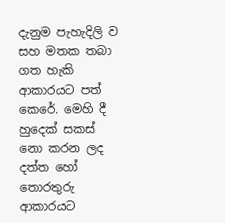දැනුම පැහැදිලි ව සහ මතක තබා ගත හැකි ආකාරයට පත් කෙරේ. මෙහි දී හුදෙක් සකස් නො කරන ලද දත්ත හෝ තොරතුරු ආකාරයට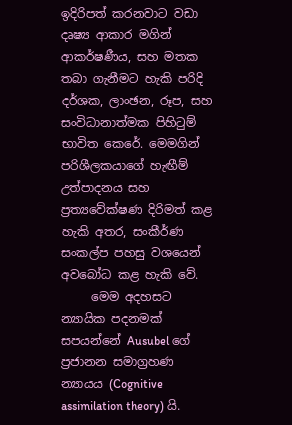ඉදිරිපත් කරනවාට වඩා දෘෂ්‍ය ආකාර මගින් ආකර්ෂණීය, සහ මතක තබා ගැනීමට හැකි පරිදි දර්ශක, ලාංඡන, රූප, සහ සංවිධානාත්මක පිහිටුම් භාවිත කෙරේ. මෙමගින් පරිශීලකයාගේ හැඟීම් උත්පාදනය සහ ප්‍රත්‍යවේක්ෂණ දිරිමත් කළ හැකි අතර, සංකීර්ණ සංකල්ප පහසු වශයෙන් අවබෝධ කළ හැකි වේ.
     මෙම අදහසට න්‍යායික පදනමක් සපයන්නේ Ausubel ගේ ප්‍රජානන සමාග්‍රහණ න්‍යායය (Cognitive assimilation theory) යි.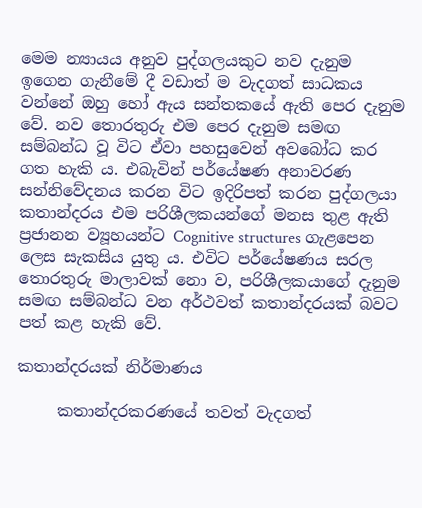මෙම න්‍යායය අනුව පුද්ගලයකුට නව දැනුම ඉගෙන ගැනීමේ දී වඩාත් ම වැදගත් සාධකය වන්නේ ඔහු හෝ ඇය සන්තකයේ ඇති පෙර දැනුම වේ. නව තොරතුරු එම පෙර දැනුම සමඟ සම්බන්ධ වූ විට ඒවා පහසුවෙන් අවබෝධ කර ගත හැකි ය. එබැවින් පර්යේෂණ අනාවරණ සන්නිවේදනය කරන විට ඉදිරිපත් කරන පුද්ගලයා කතාන්දරය එම පරිශීලකයන්ගේ මනස තුළ ඇති ප්‍රජානන ව්‍යූහයන්ට Cognitive structures ගැළපෙන ලෙස සැකසිය යුතු ය. එවිට පර්යේෂණය සරල තොරතුරු මාලාවක් නො ව, පරිශීලකයාගේ දැනුම සමඟ සම්බන්ධ වන අර්ථවත් කතාන්දරයක් බවට පත් කළ හැකි වේ.

කතාන්දරයක් නිර්මාණය

     කතාන්දරකරණයේ තවත් වැදගත්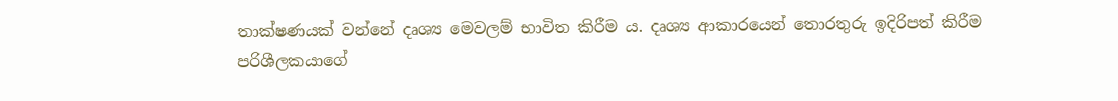තාක්ෂණයක් වන්නේ දෘශ්‍ය මෙවලම් භාවිත කිරීම ය. දෘශ්‍ය ආකාරයෙන් තොරතුරු ඉදිරිපත් කිරීම පරිශීලකයාගේ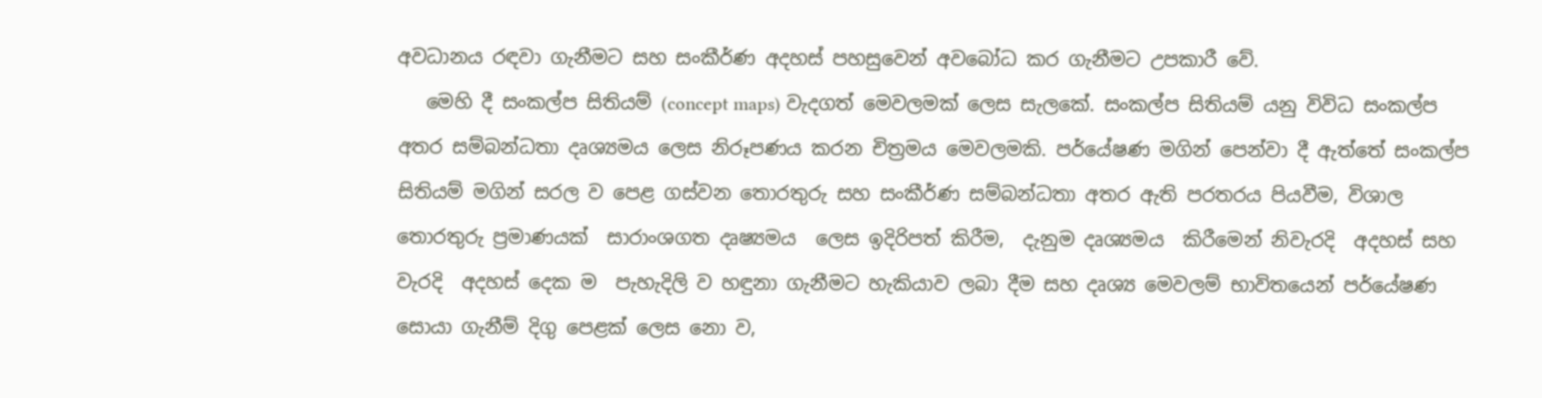අවධානය රඳවා ගැනීමට සහ සංකීර්ණ අදහස් පහසුවෙන් අවබෝධ කර ගැනීමට උපකාරී වේ.
   මෙහි දී සංකල්ප සිතියම් (concept maps) වැදගත් මෙවලමක් ලෙස සැලකේ. සංකල්ප සිතියම් යනු විවිධ සංකල්ප අතර සම්බන්ධතා දෘශ්‍යමය ලෙස නිරූපණය කරන චිත්‍රමය මෙවලමකි. පර්යේෂණ මගින් පෙන්වා දී ඇත්තේ සංකල්ප සිතියම් මගින් සරල ව පෙළ ගස්වන තොරතුරු සහ සංකීර්ණ සම්බන්ධතා අතර ඇති පරතරය පියවීම, විශාල තොරතුරු ප්‍රමාණයක්  සාරාංශගත දෘෂ්‍යමය  ලෙස ඉදිරිපත් කිරීම,  දැනුම දෘශ්‍යමය  කිරීමෙන් නිවැරදි  අදහස් සහ වැරදි  අදහස් දෙක ම  පැහැදිලි ව හඳුනා ගැනීමට හැකියාව ලබා දීම සහ දෘශ්‍ය මෙවලම් භාවිතයෙන් පර්යේෂණ සොයා ගැනීම් දිගු පෙළක් ලෙස නො ව,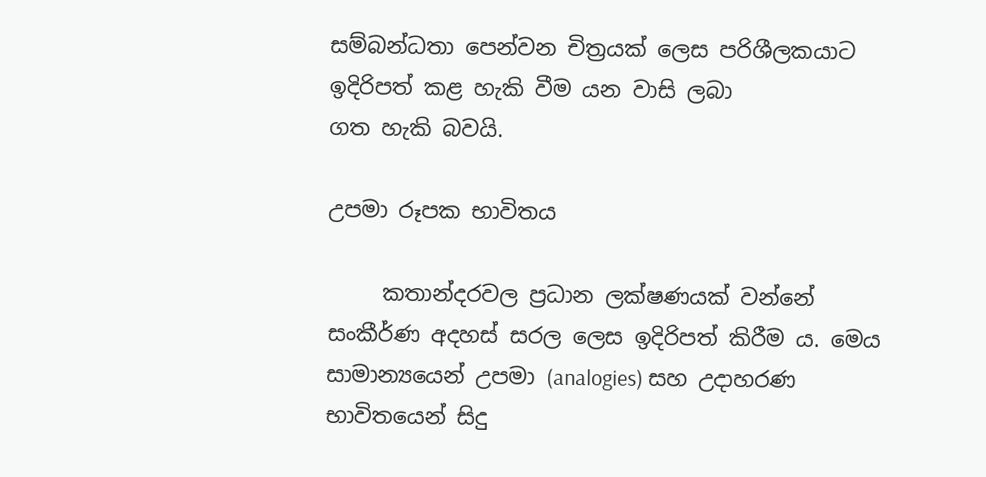සම්බන්ධතා පෙන්වන චිත්‍රයක් ලෙස පරිශීලකයාට ඉදිරිපත් කළ හැකි වීම යන වාසි ලබා
ගත හැකි බවයි.

උපමා රූපක භාවිතය

     කතාන්දරවල ප්‍රධාන ලක්ෂණයක් වන්නේ සංකීර්ණ අදහස් සරල ලෙස ඉදිරිපත් කිරීම ය. මෙය සාමාන්‍යයෙන් උපමා (analogies) සහ උදාහරණ භාවිතයෙන් සිදු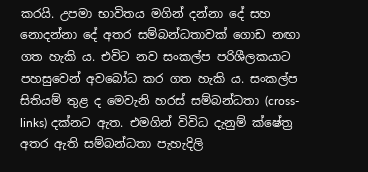කරයි. උපමා භාවිතය මගින් දන්නා දේ සහ නොදන්නා දේ අතර සම්බන්ධතාවක් ගොඩ නඟා ගත හැකි ය. එවිට නව සංකල්ප පරිශීලකයාට පහසුවෙන් අවබෝධ කර ගත හැකි ය. සංකල්ප සිතියම් තුළ ද මෙවැනි හරස් සම්බන්ධතා (cross-links) දක්නට ඇත. එමගින් විවිධ දැනුම් ක්ෂේත්‍ර අතර ඇති සම්බන්ධතා පැහැදිලි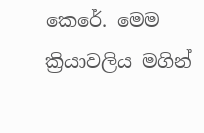කෙරේ. මෙම ක්‍රියාවලිය මගින්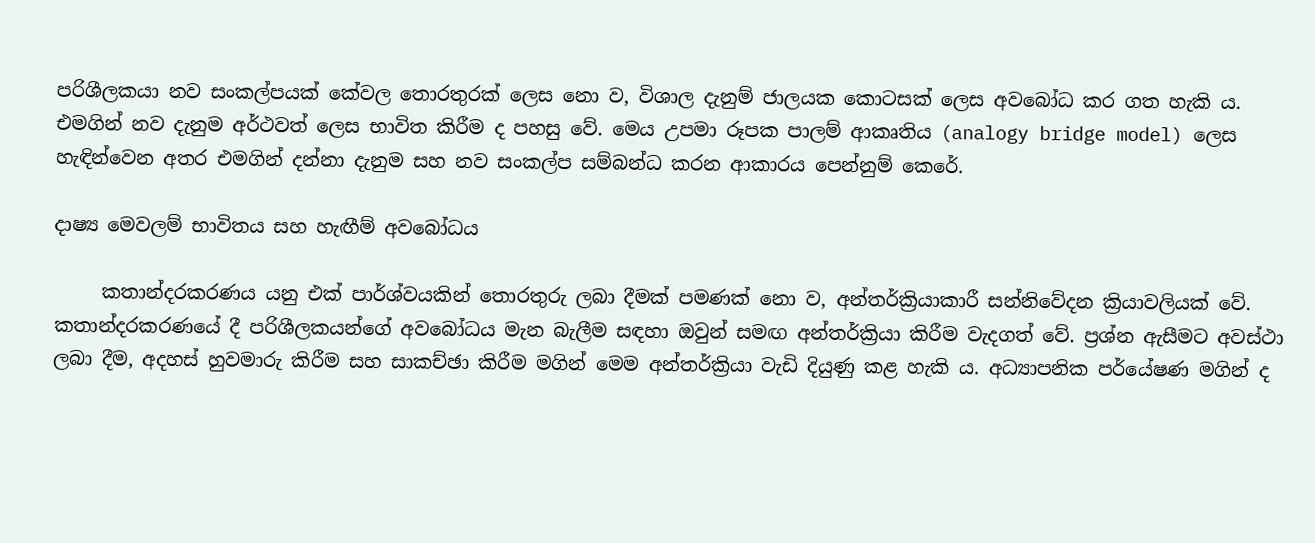පරිශීලකයා නව සංකල්පයක් කේවල තොරතුරක් ලෙස නො ව, විශාල දැනුම් ජාලයක කොටසක් ලෙස අවබෝධ කර ගත හැකි ය. එමගින් නව දැනුම අර්ථවත් ලෙස භාවිත කිරීම ද පහසු වේ. මෙය උපමා රූපක පාලම් ආකෘතිය (analogy bridge model) ලෙස හැඳින්වෙන අතර එමගින් දන්නා දැනුම සහ නව සංකල්ප සම්බන්ධ කරන ආකාරය පෙන්නුම් කෙරේ.

දාෂ්‍ය මෙවලම් භාවිතය සහ හැඟීම් අවබෝධය

     කතාන්දරකරණය යනු එක් පාර්ශ්වයකින් තොරතුරු ලබා දීමක් පමණක් නො ව, අන්තර්ක්‍රියාකාරී සන්නිවේදන ක්‍රියාවලියක් වේ. කතාන්දරකරණයේ දී පරිශීලකයන්ගේ අවබෝධය මැන බැලීම සඳහා ඔවුන් සමඟ අන්තර්ක්‍රියා කිරීම වැදගත් වේ. ප්‍රශ්න ඇසීමට අවස්ථා ලබා දීම, අදහස් හුවමාරු කිරීම සහ සාකච්ඡා කිරීම මගින් මෙම අන්තර්ක්‍රියා වැඩි දියුණු කළ හැකි ය. අධ්‍යාපනික පර්යේෂණ මගින් ද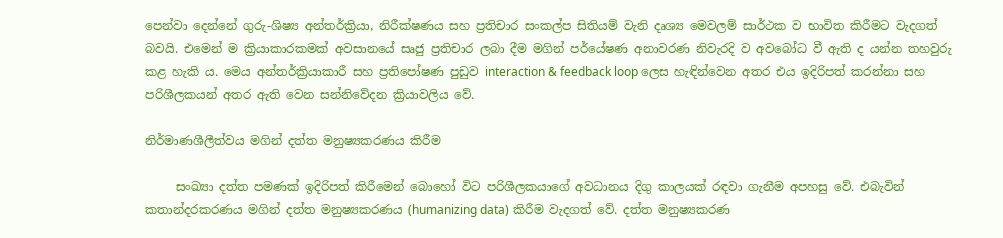පෙන්වා දෙන්නේ ගුරු-ශිෂ්‍ය අන්තර්ක්‍රියා, නිරීක්ෂණය සහ ප්‍රතිචාර සංකල්ප සිතියම් වැනි දෘශ්‍ය මෙවලම් සාර්ථක ව භාවිත කිරීමට වැදගත් බවයි. එමෙන් ම ක්‍රියාකාරකමක් අවසානයේ සෘජු ප්‍රතිචාර ලබා දීම මගින් පර්යේෂණ අනාවරණ නිවැරදි ව අවබෝධ වී ඇති ද යන්න තහවුරු කළ හැකි ය. මෙය අන්තර්ක්‍රියාකාරී සහ ප්‍රතිපෝෂණ පුඩුව interaction & feedback loop ලෙස හැඳින්වෙන අතර එය ඉදිරිපත් කරන්නා සහ පරිශීලකයන් අතර ඇති වෙන සන්නිවේදන ක්‍රියාවලිය වේ.

නිර්මාණශීලීත්වය මගින් දත්ත මනුෂ්‍යකරණය කිරීම

     සංඛ්‍යා දත්ත පමණක් ඉදිරිපත් කිරීමෙන් බොහෝ විට පරිශීලකයාගේ අවධානය දිගු කාලයක් රඳවා ගැනීම අපහසු වේ. එබැවින් කතාන්දරකරණය මගින් දත්ත මනුෂ්‍යකරණය (humanizing data) කිරීම වැදගත් වේ. දත්ත මනුෂ්‍යකරණ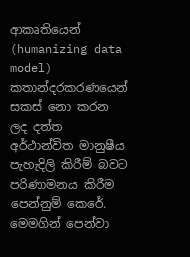ආකෘතියෙන් (humanizing data model) කතාන්දරකරණයෙන් සකස් නො කරන ලද දත්ත අර්ථාන්විත මානුෂීය පැහැදිලි කිරීම් බවට පරිණාමනය කිරීම පෙන්නුම් කෙරේ. මෙමගින් පෙන්වා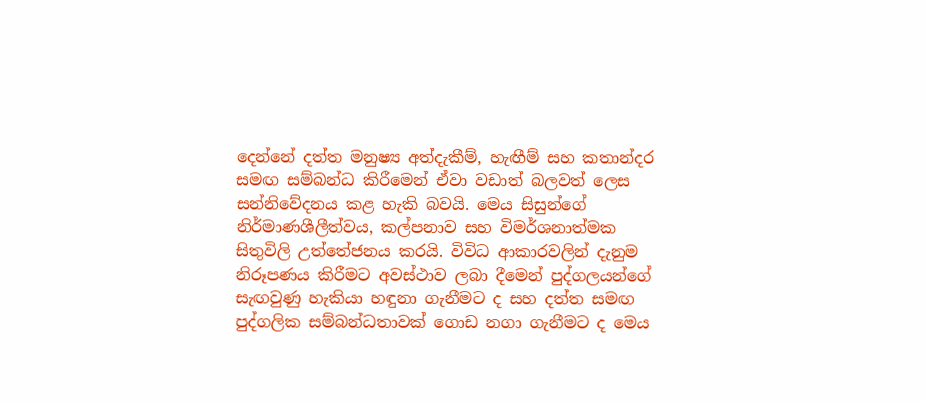දෙන්නේ දත්ත මනුෂ්‍ය අත්දැකීම්, හැඟීම් සහ කතාන්දර සමඟ සම්බන්ධ කිරීමෙන් ඒවා වඩාත් බලවත් ලෙස සන්නිවේදනය කළ හැකි බවයි. මෙය සිසුන්ගේ නිර්මාණශීලීත්වය, කල්පනාව සහ විමර්ශනාත්මක සිතුවිලි උත්තේජනය කරයි. විවිධ ආකාරවලින් දැනුම නිරූපණය කිරීමට අවස්ථාව ලබා දීමෙන් පුද්ගලයන්ගේ සැඟවුණු හැකියා හඳුනා ගැනීමට ද සහ දත්ත සමඟ පුද්ගලික සම්බන්ධතාවක් ගොඩ නගා ගැනීමට ද මෙය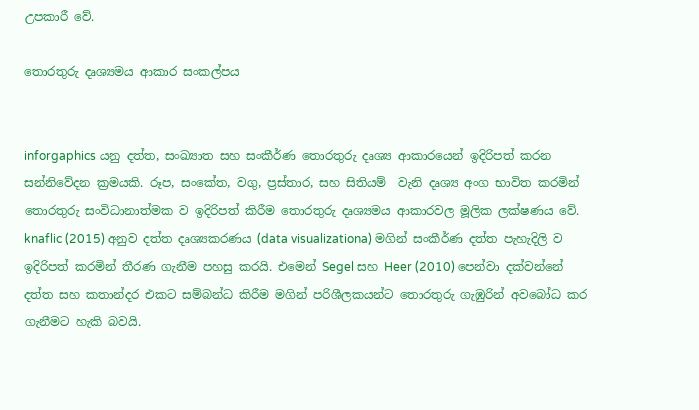උපකාරී වේ.

තොරතුරු දෘශ්‍යමය ආකාර සංකල්පය


inforgaphics යනු දත්ත, සංඛ්‍යාත සහ සංකීර්ණ තොරතුරු දෘශ්‍ය ආකාරයෙන් ඉදිරිපත් කරන සන්නිවේදන ක්‍රමයකි. රූප, සංකේත, වගු, ප්‍රස්තාර, සහ සිතියම්  වැනි දෘශ්‍ය අංග භාවිත කරමින් තොරතුරු සංවිධානාත්මක ව ඉදිරිපත් කිරීම තොරතුරු දෘශ්‍යමය ආකාරවල මූලික ලක්ෂණය වේ. knaflic (2015) අනුව දත්ත දෘශ්‍යකරණය (data visualizationa) මගින් සංකීර්ණ දත්ත පැහැදිලි ව ඉදිරිපත් කරමින් තීරණ ගැනීම පහසු කරයි. එමෙන් Segel සහ Heer (2010) පෙන්වා දක්වන්නේ දත්ත සහ කතාන්දර එකට සම්බන්ධ කිරීම මගින් පරිශීලකයන්ට තොරතුරු ගැඹුරින් අවබෝධ කර ගැනීමට හැකි බවයි.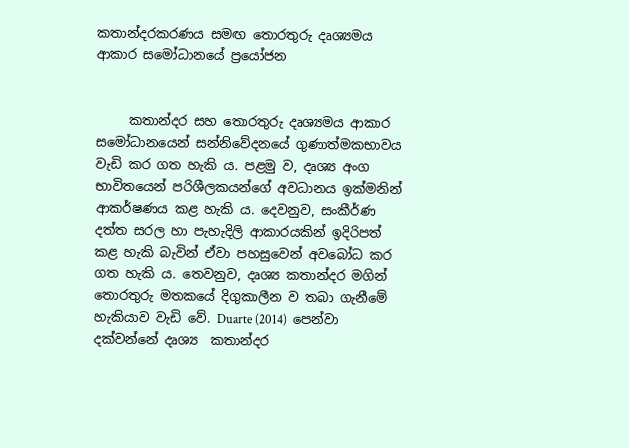කතාන්දරකරණය සමඟ තොරතුරු දෘශ්‍යමය ආකාර සමෝධානයේ ප්‍රයෝජන


     කතාන්දර සහ තොරතුරු දෘශ්‍යමය ආකාර සමෝධානයෙන් සන්නිවේදනයේ ගුණාත්මකභාවය වැඩි කර ගත හැකි ය. පළමු ව, දෘශ්‍ය අංග භාවිතයෙන් පරිශීලකයන්ගේ අවධානය ඉක්මනින් ආකර්ෂණය කළ හැකි ය. දෙවනුව, සංකීර්ණ දත්ත සරල හා පැහැදිලි ආකාරයකින් ඉදිරිපත් කළ හැකි බැවින් ඒවා පහසුවෙන් අවබෝධ කර ගත හැකි ය. තෙවනුව, දෘශ්‍ය කතාන්දර මගින් තොරතුරු මතකයේ දිගුකාලීන ව තබා ගැනීමේ හැකියාව වැඩි වේ. Duarte (2014)  පෙන්වා  දක්වන්නේ දෘශ්‍ය  කතාන්දර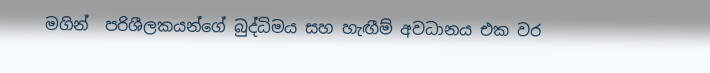මගින්  පරිශීලකයන්ගේ බුද්ධිමය සහ හැඟීම් අවධානය එක වර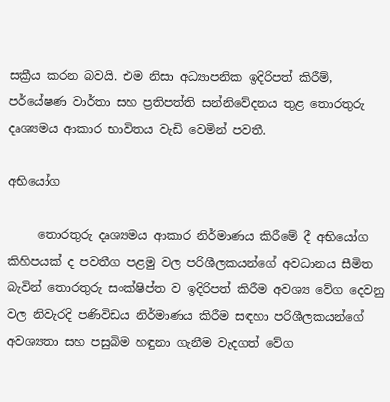සක්‍රීය කරන බවයි. එම නිසා අධ්‍යාපනික ඉදිරිපත් කිරීම්, පර්යේෂණ වාර්තා සහ ප්‍රතිපත්ති සන්නිවේදනය තුළ තොරතුරු දෘශ්‍යමය ආකාර භාවිතය වැඩි වෙමින් පවතී.

අභියෝග

     තොරතුරු දෘශ්‍යමය ආකාර නිර්මාණය කිරීමේ දී අභියෝග කිහිපයක් ද පවතීග පළමු වල පරිශීලකයන්ගේ අවධානය සීමිත බැවින් තොරතුරු සංක්ෂිප්ත ව ඉදිරිපත් කිරීම අවශ්‍ය වේග දෙවනු වල නිවැරදි පණිවිඩය නිර්මාණය කිරීම සඳහා පරිශීලකයන්ගේ අවශ්‍යතා සහ පසුබිම හඳුනා ගැනීම වැදගත් වේග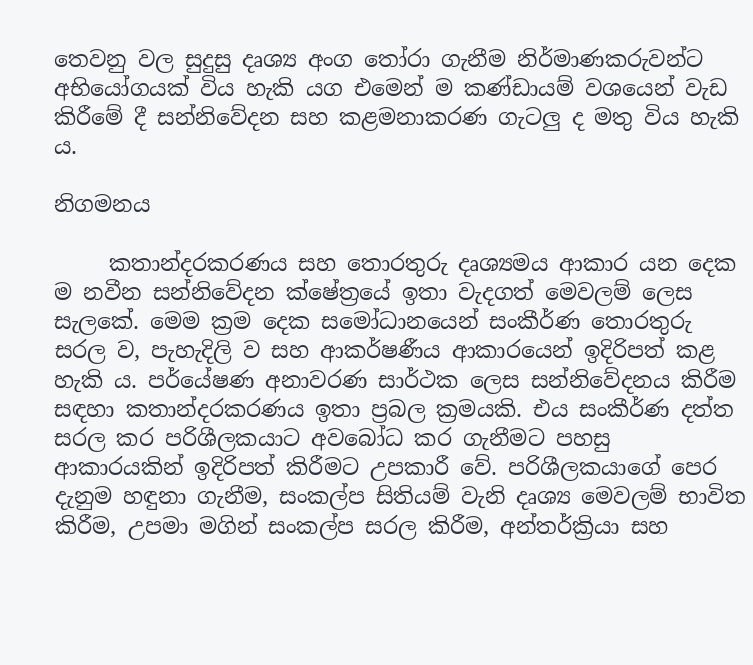තෙවනු වල සුදුසු දෘශ්‍ය අංග තෝරා ගැනීම නිර්මාණකරුවන්ට අභියෝගයක් විය හැකි යග එමෙන් ම කණ්ඩායම් වශයෙන් වැඩ කිරීමේ දී සන්නිවේදන සහ කළමනාකරණ ගැටලු ද මතු විය හැකි ය.

නිගමනය

     කතාන්දරකරණය සහ තොරතුරු දෘශ්‍යමය ආකාර යන දෙක ම නවීන සන්නිවේදන ක්ෂේත්‍රයේ ඉතා වැදගත් මෙවලම් ලෙස සැලකේ. මෙම ක්‍රම දෙක සමෝධානයෙන් සංකීර්ණ තොරතුරු සරල ව, පැහැදිලි ව සහ ආකර්ෂණීය ආකාරයෙන් ඉදිරිපත් කළ හැකි ය. පර්යේෂණ අනාවරණ සාර්ථක ලෙස සන්නිවේදනය කිරීම සඳහා කතාන්දරකරණය ඉතා ප්‍රබල ක්‍රමයකි. එය සංකීර්ණ දත්ත සරල කර පරිශීලකයාට අවබෝධ කර ගැනීමට පහසු ආකාරයකින් ඉදිරිපත් කිරීමට උපකාරී වේ. පරිශීලකයාගේ පෙර දැනුම හඳුනා ගැනීම, සංකල්ප සිතියම් වැනි දෘශ්‍ය මෙවලම් භාවිත කිරීම, උපමා මගින් සංකල්ප සරල කිරීම, අන්තර්ක්‍රියා සහ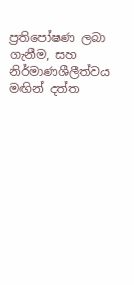ප්‍රතිපෝෂණ ලබා ගැනීම, සහ නිර්මාණශීලීත්වය මඟින් දත්ත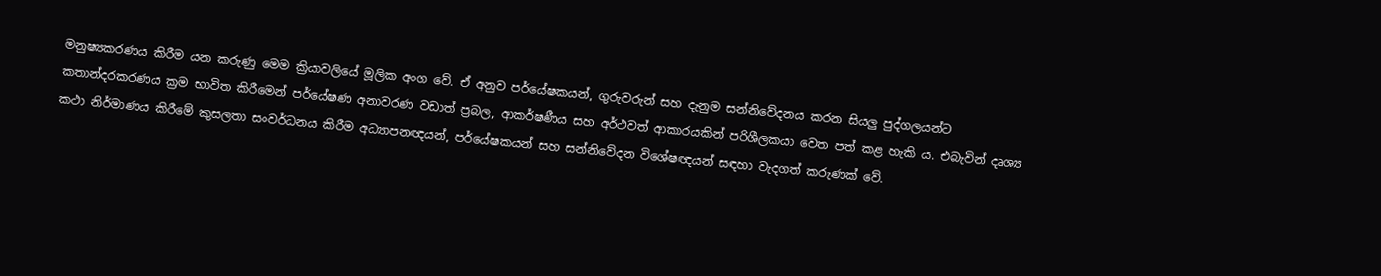මනුෂ්‍යකරණය කිරීම යන කරුණු මෙම ක්‍රියාවලියේ මූලික අංග වේ. ඒ අනුව පර්යේෂකයන්, ගුරුවරුන් සහ දැනුම සන්නිවේදනය කරන සියලු පුද්ගලයන්ට කතාන්දරකරණය ක්‍රම භාවිත කිරීමෙන් පර්යේෂණ අනාවරණ වඩාත් ප්‍රබල, ආකර්ෂණීය සහ අර්ථවත් ආකාරයකින් පරිශීලකයා වෙත පත් කළ හැකි ය. එබැවින් දෘශ්‍ය කථා නිර්මාණය කිරීමේ කුසලතා සංවර්ධනය කිරීම අධ්‍යාපනඥයන්, පර්යේෂකයන් සහ සන්නිවේදන විශේෂඥයන් සඳහා වැදගත් කරුණක් වේ.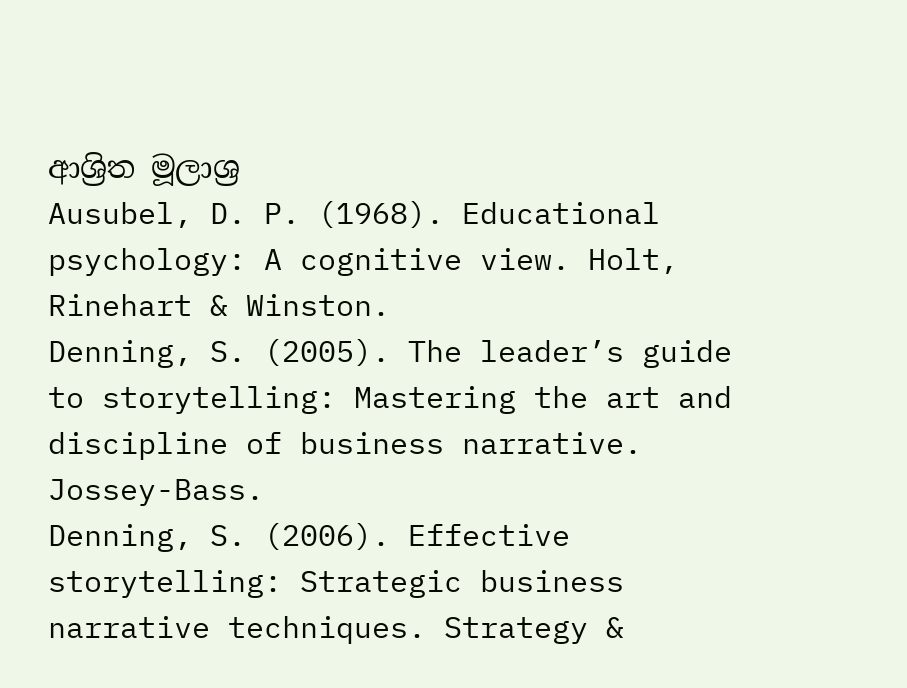ආශ්‍රිත මූලාශ්‍ර
Ausubel, D. P. (1968). Educational psychology: A cognitive view. Holt, Rinehart & Winston.
Denning, S. (2005). The leader’s guide to storytelling: Mastering the art and discipline of business narrative. Jossey-Bass.
Denning, S. (2006). Effective storytelling: Strategic business narrative techniques. Strategy &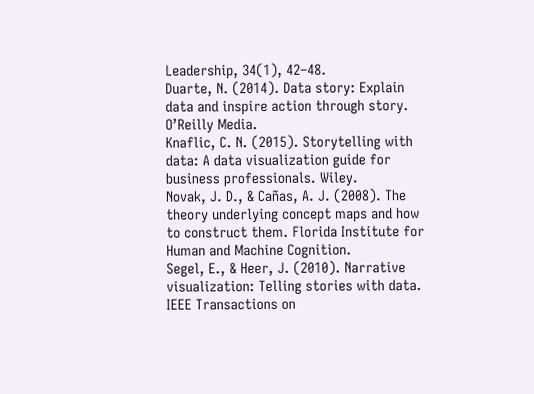Leadership, 34(1), 42–48.
Duarte, N. (2014). Data story: Explain data and inspire action through story. O’Reilly Media.
Knaflic, C. N. (2015). Storytelling with data: A data visualization guide for business professionals. Wiley.
Novak, J. D., & Cañas, A. J. (2008). The theory underlying concept maps and how to construct them. Florida Institute for Human and Machine Cognition.
Segel, E., & Heer, J. (2010). Narrative visualization: Telling stories with data. IEEE Transactions on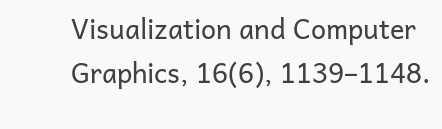Visualization and Computer Graphics, 16(6), 1139–1148.